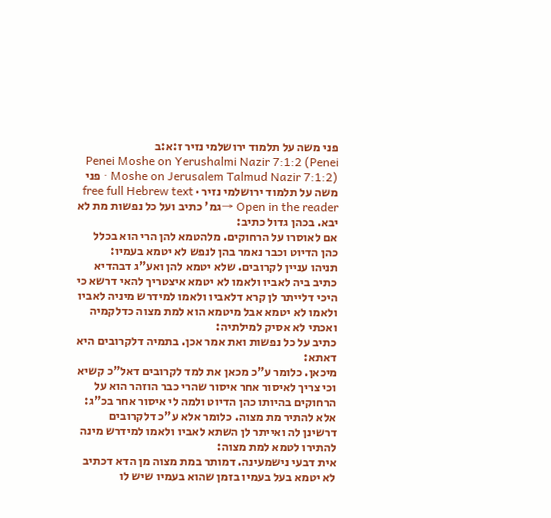פני משה על תלמוד ירושלמי נזיר ז:א:ב
Penei Moshe on Yerushalmi Nazir 7:1:2 (Penei Moshe on Jerusalem Talmud Nazir 7:1:2) · פני משה על תלמוד ירושלמי נזיר · free full Hebrew text
Open in the reader →גמ' כתיב ועל כל נפשות מת לא יבא. בכהן גדול כתיב:
אם לאוסרו על הרחוקים. מלהטמא להן הרי הוא בכלל כהן הדיוט וכבר נאמר בהן לנפש לא יטמא בעמיו:
תניהו עניין לקרובים. שלא יטמא להן ואע"ג דבהדיא כתיב ביה לאביו ולאמו לא יטמא איצטריך להאי דרשא כי היכי דלייתר לן קרא דלאביו ולאמו למידרש מיניה לאביו ולאמו לא יטמא אבל מיטמא הוא למת מצוה כדלקמיה ואכתי לא אסיק למילתיה:
כתיב על כל נפשות ואת אמר אכן. בתמיה דלקרובים היא דאתא:
מיכאן. כלומר ע"כ מכאן את למד לקרובים דאל"כ קשיא וכי צריך לאיסור אחר איסור שהרי כבר הוזהר הוא על הרחוקים בהיותו כהן הדיוט ולמה לי איסור אחר בכ"ג:
אלא להתיר מת מצוה. כלומר אלא ע"כ דלקרובים דרשינן לה ואייתר לן השתא לאביו ולאמו למידרש מינה להתירו לטמא למת מצוה:
אית דבעי נישמעינה. דמותר במת מצוה מן הדא דכתיב לא יטמא בעל בעמיו בזמן שהוא בעמיו שיש לו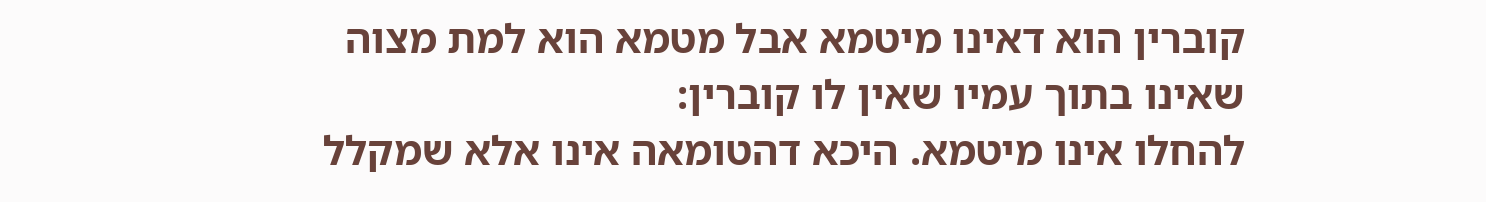קוברין הוא דאינו מיטמא אבל מטמא הוא למת מצוה שאינו בתוך עמיו שאין לו קוברין:
להחלו אינו מיטמא. היכא דהטומאה אינו אלא שמקלל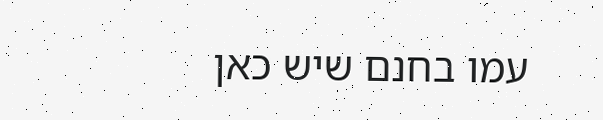עמו בחנם שיש כאן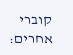קוברי אחרים: